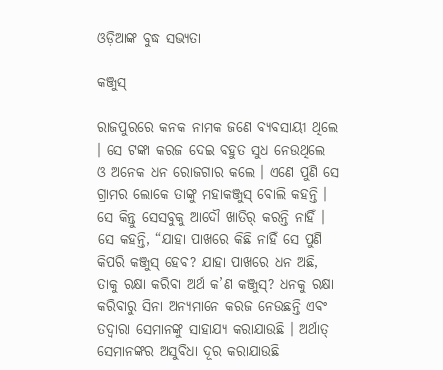ଓଡ଼ିଆଙ୍କ ବୁଦ୍ଧ ସଭ୍ୟତା

କଞ୍ଜୁସ୍

ରାଜପୁରରେ କନକ ନାମକ ଜଣେ ବ୍ୟବସାୟୀ ଥିଲେ । ସେ ଟଙ୍କା କରଜ ଦେଇ ବହୁତ ସୁଧ ନେଉଥିଲେ ଓ ଅନେକ ଧନ ରୋଜଗାର କଲେ । ଏଣେ ପୁଣି ସେ ଗ୍ରାମର ଲୋକେ ତାଙ୍କୁ ମହାକଞ୍ଜୁସ୍ ବୋଲି କହନ୍ତି । ସେ କିନ୍ତୁ ସେସବୁକୁ ଆଦୌ ଖାତିର୍ କରନ୍ତି ନାହିଁ । ସେ କହନ୍ତି, “ଯାହା ପାଖରେ କିଛି ନାହିଁ ସେ ପୁଣି କିପରି କଞ୍ଜୁସ୍ ହେବ? ଯାହା ପାଖରେ ଧନ ଅଛି, ତାକୁ ରକ୍ଷା କରିବା ଅର୍ଥ କ’ଣ କଞ୍ଜୁସ୍? ଧନକୁ ରକ୍ଷା କରିବାରୁ ସିନା ଅନ୍ୟମାନେ କରଜ ନେଉଛନ୍ତି ଏବଂ ତଦ୍ୱାରା ସେମାନଙ୍କୁ ସାହାଯ୍ୟ କରାଯାଉଛି । ଅର୍ଥାତ୍ ସେମାନଙ୍କର ଅସୁବିଧା ଦୂର କରାଯାଉଛି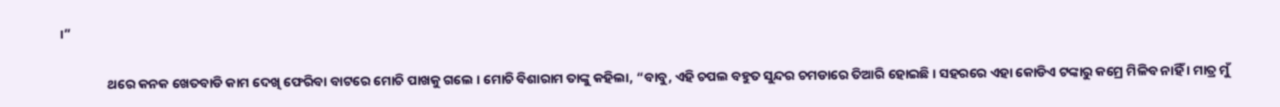।”

                ଥରେ କନକ ଖେତବାଡି କାମ ଦେଖି ଫେରିବା ବାଟରେ ମୋଚି ପାଖକୁ ଗଲେ । ମୋଚି ବିଶାରାମ ତାଙ୍କୁ କହିଲା, “ବାବୁ, ଏହି ଚପଲ ବହୁତ ସୁନ୍ଦର ଚମଡାରେ ତିଆରି ହୋଇଛି । ସହରରେ ଏହା କୋଡିଏ ଟଙ୍କାରୁ କମ୍ରେ ମିଳିବ ନାହିଁ । ମାତ୍ର ମୁଁ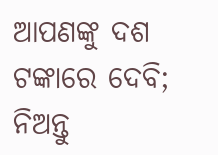ଆପଣଙ୍କୁ ଦଶ ଟଙ୍କାରେ ଦେବି; ନିଅନ୍ତୁ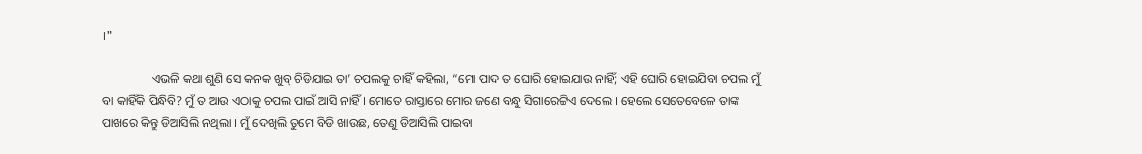।”

                ଏଭଳି କଥା ଶୁଣି ସେ କନକ ଖୁବ୍ ଚିଡିଯାଇ ତା’ ଚପଲକୁ ଚାହିଁ କହିଲା, “ମୋ ପାଦ ତ ଘୋରି ହୋଇଯାଉ ନାହିଁ; ଏହି ଘୋରି ହୋଇଯିବା ଚପଲ ମୁଁ ବା କାହିଁକି ପିନ୍ଧିବି? ମୁଁ ତ ଆଉ ଏଠାକୁ ଚପଲ ପାଇଁ ଆସି ନାହିଁ । ମୋତେ ରାସ୍ତାରେ ମୋର ଜଣେ ବନ୍ଧୁ ସିଗାରେଟ୍ଟିଏ ଦେଲେ । ହେଲେ ସେତେବେଳେ ତାଙ୍କ ପାଖରେ କିନ୍ତୁ ଡିଆସିଲି ନଥିଲା । ମୁଁ ଦେଖିଲି ତୁମେ ବିଡି ଖାଉଛ, ତେଣୁ ଡିଆସିଲି ପାଇବା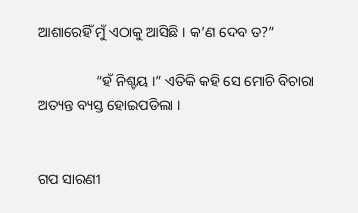ଆଶାରେହିଁ ମୁଁ ଏଠାକୁ ଆସିଛି । କ’ଣ ଦେବ ତ?”

                “ହଁ ନିଶ୍ଚୟ ।” ଏତିକି କହି ସେ ମୋଚି ବିଚାରା ଅତ୍ୟନ୍ତ ବ୍ୟସ୍ତ ହୋଇପଡିଲା ।


ଗପ ସାରଣୀ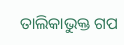ତାଲିକାଭୁକ୍ତ ଗପ